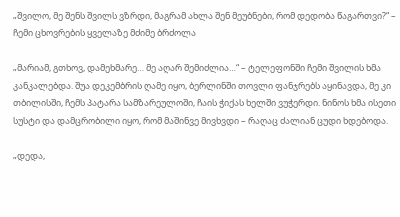„შვილო, მე შენს შვილს ვზრდი, მაგრამ ახლა შენ მეუბნები, რომ დედობა წაგართვი?“ – ჩემი ცხოვრების ყველაზე მძიმე ბრძოლა

„მარიამ, გთხოვ, დამეხმარე… მე აღარ შემიძლია…“ – ტელეფონში ჩემი შვილის ხმა კანკალებდა. შუა დეკემბრის ღამე იყო, ბერლინში თოვლი ფანჯრებს აყინავდა, მე კი თბილისში, ჩემს პატარა სამზარეულოში, ჩაის ჭიქას ხელში ვუჭერდი. ნინოს ხმა ისეთი სუსტი და დამცრობილი იყო, რომ მაშინვე მივხვდი – რაღაც ძალიან ცუდი ხდებოდა.

„დედა,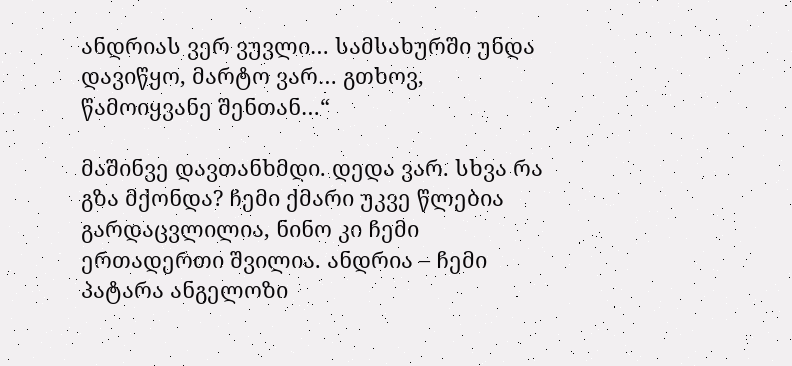ანდრიას ვერ ვუვლი… სამსახურში უნდა დავიწყო, მარტო ვარ… გთხოვ, წამოიყვანე შენთან…“

მაშინვე დავთანხმდი. დედა ვარ. სხვა რა გზა მქონდა? ჩემი ქმარი უკვე წლებია გარდაცვლილია, ნინო კი ჩემი ერთადერთი შვილია. ანდრია – ჩემი პატარა ანგელოზი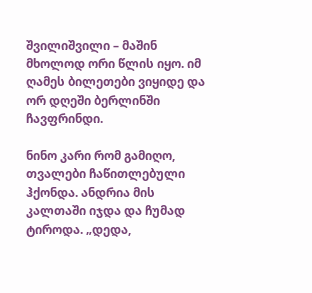შვილიშვილი – მაშინ მხოლოდ ორი წლის იყო. იმ ღამეს ბილეთები ვიყიდე და ორ დღეში ბერლინში ჩავფრინდი.

ნინო კარი რომ გამიღო, თვალები ჩაწითლებული ჰქონდა. ანდრია მის კალთაში იჯდა და ჩუმად ტიროდა. „დედა,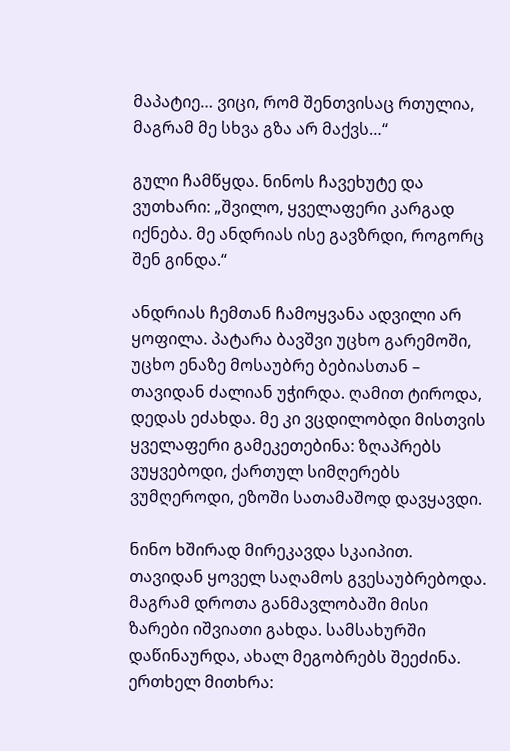მაპატიე… ვიცი, რომ შენთვისაც რთულია, მაგრამ მე სხვა გზა არ მაქვს…“

გული ჩამწყდა. ნინოს ჩავეხუტე და ვუთხარი: „შვილო, ყველაფერი კარგად იქნება. მე ანდრიას ისე გავზრდი, როგორც შენ გინდა.“

ანდრიას ჩემთან ჩამოყვანა ადვილი არ ყოფილა. პატარა ბავშვი უცხო გარემოში, უცხო ენაზე მოსაუბრე ბებიასთან – თავიდან ძალიან უჭირდა. ღამით ტიროდა, დედას ეძახდა. მე კი ვცდილობდი მისთვის ყველაფერი გამეკეთებინა: ზღაპრებს ვუყვებოდი, ქართულ სიმღერებს ვუმღეროდი, ეზოში სათამაშოდ დავყავდი.

ნინო ხშირად მირეკავდა სკაიპით. თავიდან ყოველ საღამოს გვესაუბრებოდა. მაგრამ დროთა განმავლობაში მისი ზარები იშვიათი გახდა. სამსახურში დაწინაურდა, ახალ მეგობრებს შეეძინა. ერთხელ მითხრა: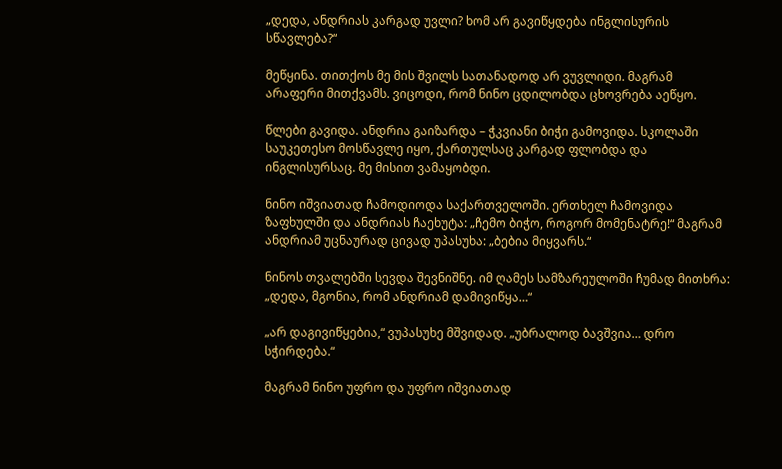„დედა, ანდრიას კარგად უვლი? ხომ არ გავიწყდება ინგლისურის სწავლება?“

მეწყინა. თითქოს მე მის შვილს სათანადოდ არ ვუვლიდი. მაგრამ არაფერი მითქვამს. ვიცოდი, რომ ნინო ცდილობდა ცხოვრება აეწყო.

წლები გავიდა. ანდრია გაიზარდა – ჭკვიანი ბიჭი გამოვიდა. სკოლაში საუკეთესო მოსწავლე იყო, ქართულსაც კარგად ფლობდა და ინგლისურსაც. მე მისით ვამაყობდი.

ნინო იშვიათად ჩამოდიოდა საქართველოში. ერთხელ ჩამოვიდა ზაფხულში და ანდრიას ჩაეხუტა: „ჩემო ბიჭო, როგორ მომენატრე!“ მაგრამ ანდრიამ უცნაურად ცივად უპასუხა: „ბებია მიყვარს.“

ნინოს თვალებში სევდა შევნიშნე. იმ ღამეს სამზარეულოში ჩუმად მითხრა: „დედა, მგონია, რომ ანდრიამ დამივიწყა…“

„არ დაგივიწყებია,“ ვუპასუხე მშვიდად. „უბრალოდ ბავშვია… დრო სჭირდება.“

მაგრამ ნინო უფრო და უფრო იშვიათად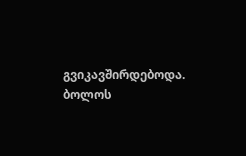გვიკავშირდებოდა. ბოლოს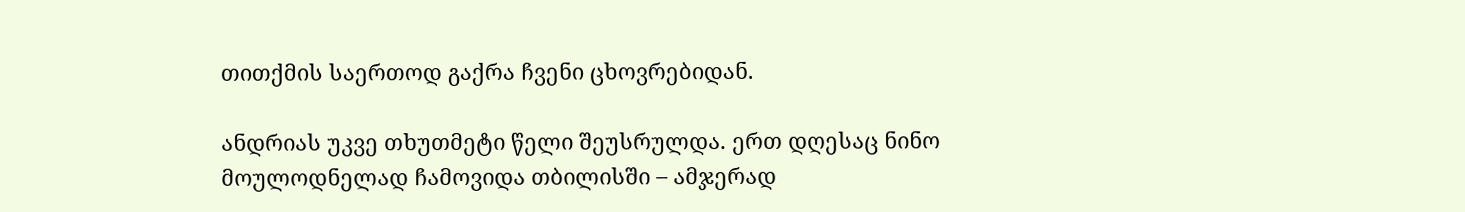თითქმის საერთოდ გაქრა ჩვენი ცხოვრებიდან.

ანდრიას უკვე თხუთმეტი წელი შეუსრულდა. ერთ დღესაც ნინო მოულოდნელად ჩამოვიდა თბილისში – ამჯერად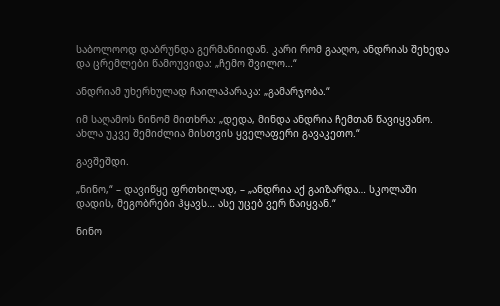საბოლოოდ დაბრუნდა გერმანიიდან. კარი რომ გააღო, ანდრიას შეხედა და ცრემლები წამოუვიდა: „ჩემო შვილო…“

ანდრიამ უხერხულად ჩაილაპარაკა: „გამარჯობა.“

იმ საღამოს ნინომ მითხრა: „დედა, მინდა ანდრია ჩემთან წავიყვანო. ახლა უკვე შემიძლია მისთვის ყველაფერი გავაკეთო.“

გავშეშდი.

„ნინო,“ – დავიწყე ფრთხილად, – „ანდრია აქ გაიზარდა… სკოლაში დადის, მეგობრები ჰყავს… ასე უცებ ვერ წაიყვან.“

ნინო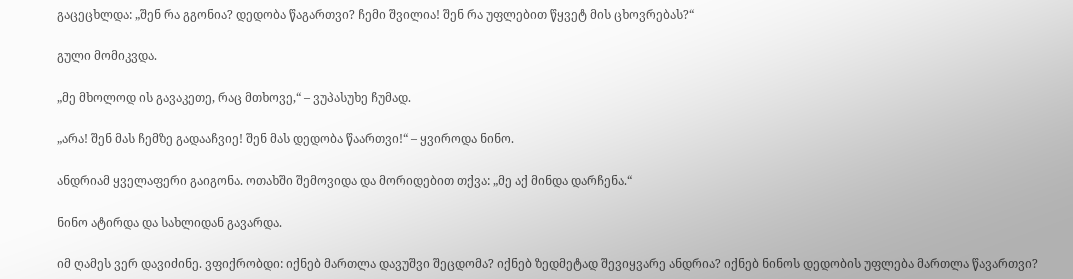გაცეცხლდა: „შენ რა გგონია? დედობა წაგართვი? ჩემი შვილია! შენ რა უფლებით წყვეტ მის ცხოვრებას?“

გული მომიკვდა.

„მე მხოლოდ ის გავაკეთე, რაც მთხოვე,“ – ვუპასუხე ჩუმად.

„არა! შენ მას ჩემზე გადააჩვიე! შენ მას დედობა წაართვი!“ – ყვიროდა ნინო.

ანდრიამ ყველაფერი გაიგონა. ოთახში შემოვიდა და მორიდებით თქვა: „მე აქ მინდა დარჩენა.“

ნინო ატირდა და სახლიდან გავარდა.

იმ ღამეს ვერ დავიძინე. ვფიქრობდი: იქნებ მართლა დავუშვი შეცდომა? იქნებ ზედმეტად შევიყვარე ანდრია? იქნებ ნინოს დედობის უფლება მართლა წავართვი?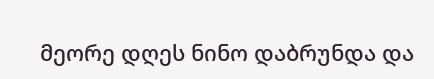მეორე დღეს ნინო დაბრუნდა და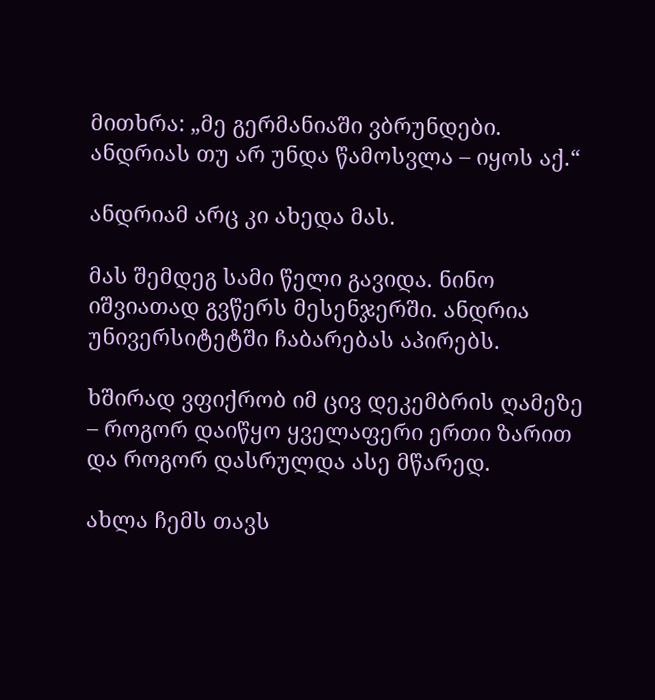მითხრა: „მე გერმანიაში ვბრუნდები. ანდრიას თუ არ უნდა წამოსვლა – იყოს აქ.“

ანდრიამ არც კი ახედა მას.

მას შემდეგ სამი წელი გავიდა. ნინო იშვიათად გვწერს მესენჯერში. ანდრია უნივერსიტეტში ჩაბარებას აპირებს.

ხშირად ვფიქრობ იმ ცივ დეკემბრის ღამეზე – როგორ დაიწყო ყველაფერი ერთი ზარით და როგორ დასრულდა ასე მწარედ.

ახლა ჩემს თავს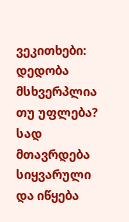ვეკითხები: დედობა მსხვერპლია თუ უფლება? სად მთავრდება სიყვარული და იწყება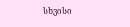სხვისი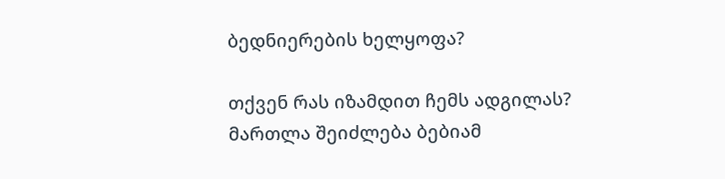ბედნიერების ხელყოფა?

თქვენ რას იზამდით ჩემს ადგილას? მართლა შეიძლება ბებიამ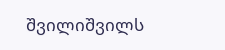შვილიშვილს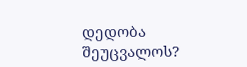დედობა შეუცვალოს?